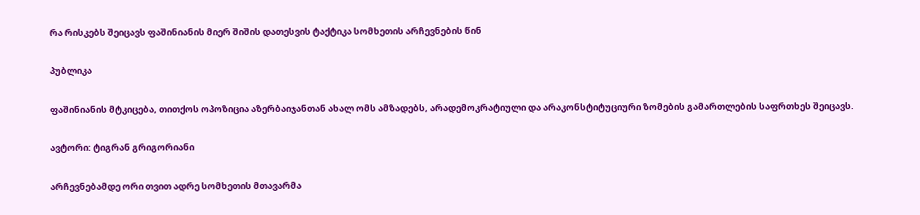რა რისკებს შეიცავს ფაშინიანის მიერ შიშის დათესვის ტაქტიკა სომხეთის არჩევნების წინ

პუბლიკა

ფაშინიანის მტკიცება, თითქოს ოპოზიცია აზერბაიჯანთან ახალ ომს ამზადებს, არადემოკრატიული და არაკონსტიტუციური ზომების გამართლების საფრთხეს შეიცავს.

ავტორი: ტიგრან გრიგორიანი

არჩევნებამდე ორი თვით ადრე სომხეთის მთავარმა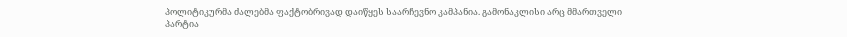პოლიტიკურმა ძალებმა ფაქტობრივად დაიწყეს საარჩევნო კამპანია. გამონაკლისი არც მმართველი პარტია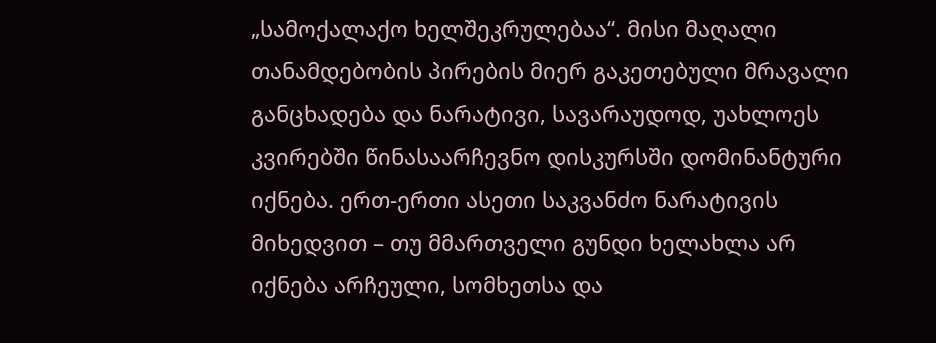„სამოქალაქო ხელშეკრულებაა“. მისი მაღალი თანამდებობის პირების მიერ გაკეთებული მრავალი განცხადება და ნარატივი, სავარაუდოდ, უახლოეს კვირებში წინასაარჩევნო დისკურსში დომინანტური იქნება. ერთ-ერთი ასეთი საკვანძო ნარატივის მიხედვით – თუ მმართველი გუნდი ხელახლა არ იქნება არჩეული, სომხეთსა და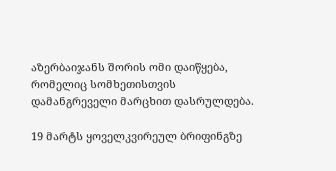აზერბაიჯანს შორის ომი დაიწყება, რომელიც სომხეთისთვის დამანგრეველი მარცხით დასრულდება.

19 მარტს ყოველკვირეულ ბრიფინგზე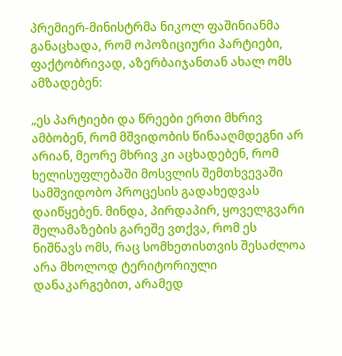პრემიერ-მინისტრმა ნიკოლ ფაშინიანმა განაცხადა, რომ ოპოზიციური პარტიები, ფაქტობრივად, აზერბაიჯანთან ახალ ომს ამზადებენ:

„ეს პარტიები და წრეები ერთი მხრივ ამბობენ, რომ მშვიდობის წინააღმდეგნი არ არიან, მეორე მხრივ კი აცხადებენ, რომ ხელისუფლებაში მოსვლის შემთხვევაში სამშვიდობო პროცესის გადახედვას დაიწყებენ. მინდა, პირდაპირ, ყოველგვარი შელამაზების გარეშე ვთქვა, რომ ეს ნიშნავს ომს, რაც სომხეთისთვის შესაძლოა არა მხოლოდ ტერიტორიული დანაკარგებით, არამედ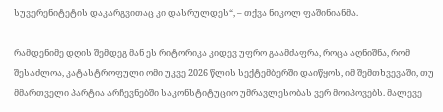სუვერენიტეტის დაკარგვითაც კი დასრულდეს“, – თქვა ნიკოლ ფაშინიანმა.

რამდენიმე დღის შემდეგ მან ეს რიტორიკა კიდევ უფრო გაამძაფრა, როცა აღნიშნა, რომ შესაძლოა, კატასტროფული ომი უკვე 2026 წლის სექტემბერში დაიწყოს, იმ შემთხვევაში, თუ მმართველი პარტია არჩევნებში საკონსტიტუციო უმრავლესობას ვერ მოიპოვებს. მალევე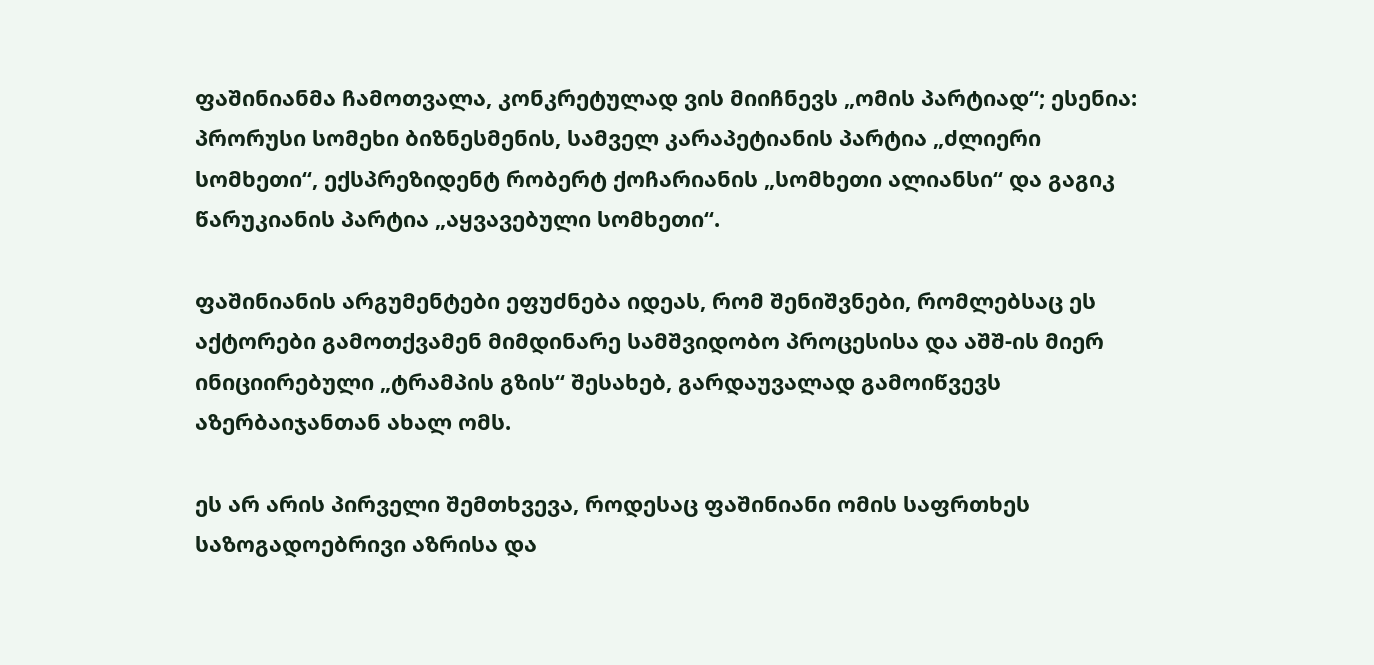ფაშინიანმა ჩამოთვალა, კონკრეტულად ვის მიიჩნევს „ომის პარტიად“; ესენია: პრორუსი სომეხი ბიზნესმენის, სამველ კარაპეტიანის პარტია „ძლიერი სომხეთი“, ექსპრეზიდენტ რობერტ ქოჩარიანის „სომხეთი ალიანსი“ და გაგიკ წარუკიანის პარტია „აყვავებული სომხეთი“.

ფაშინიანის არგუმენტები ეფუძნება იდეას, რომ შენიშვნები, რომლებსაც ეს აქტორები გამოთქვამენ მიმდინარე სამშვიდობო პროცესისა და აშშ-ის მიერ ინიციირებული „ტრამპის გზის“ შესახებ, გარდაუვალად გამოიწვევს აზერბაიჯანთან ახალ ომს.

ეს არ არის პირველი შემთხვევა, როდესაც ფაშინიანი ომის საფრთხეს საზოგადოებრივი აზრისა და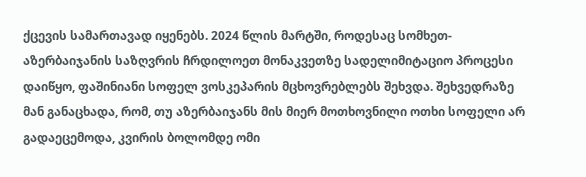ქცევის სამართავად იყენებს. 2024 წლის მარტში, როდესაც სომხეთ-აზერბაიჯანის საზღვრის ჩრდილოეთ მონაკვეთზე სადელიმიტაციო პროცესი დაიწყო, ფაშინიანი სოფელ ვოსკეპარის მცხოვრებლებს შეხვდა. შეხვედრაზე მან განაცხადა, რომ, თუ აზერბაიჯანს მის მიერ მოთხოვნილი ოთხი სოფელი არ გადაეცემოდა, კვირის ბოლომდე ომი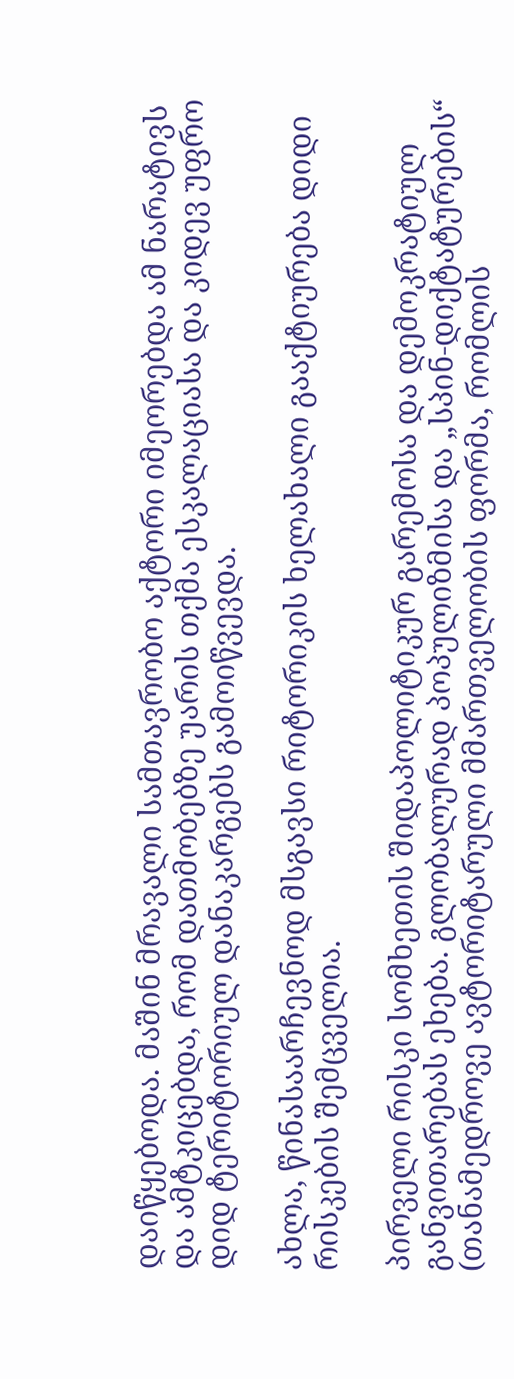დაიწყებოდა. მაშინ მრავალი სამთავრობო აქტორი იმეორებდა ამ ნარატივს და ამტკიცებდა, რომ დათმობებზე უარის თქმა ესკალაციასა და კიდევ უფრო დიდ ტერიტორიულ დანაკარგებს გამოიწვევდა.

ახლა, წინასაარჩევნოდ მსგავსი რიტორიკის ხელახალი გააქტიურება დიდი რისკების შემცველია.

პირველი რისკი სომხეთის შიდაპოლიტიკურ გარემოსა და დემოკრატიულ განვითარებას ეხება. გლობალურად პოპულიზმისა და „სპინ-დიქტატურების“ (თანამედროვე ავტორიტარული მმართველობის ფორმა, რომლის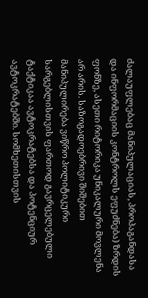ძალაუფლებაც მანიპულაციას, პროპაგანდასა და ინფორმაციის კონტროლს ეფუძნება) ზრდის ფონზე, ასეთი რიტორიკა უნიკალური მოვლენა არ არის. საზოგადოებრივი შიშებით მანიპულირება ვიწრო პოლიტიკური სარგებლისთვის ფართოდ გავრცელებული ტაქტიკაა ავტოკრატებსა და პოტენციურ ავტოკრატებში. სომხეთისთვის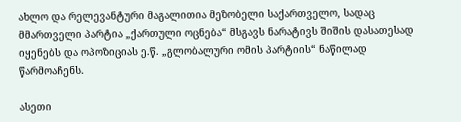ახლო და რელევანტური მაგალითია მეზობელი საქართველო, სადაც მმართველი პარტია „ქართული ოცნება“ მსგავს ნარატივს შიშის დასათესად იყენებს და ოპოზიციას ე.წ. „გლობალური ომის პარტიის“ ნაწილად წარმოაჩენს.

ასეთი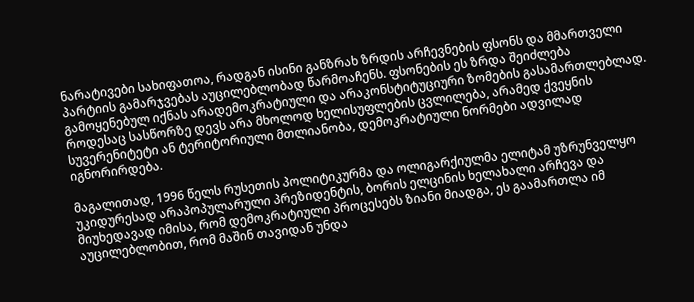ნარატივები სახიფათოა, რადგან ისინი განზრახ ზრდის არჩევნების ფსონს და მმართველი პარტიის გამარჯვებას აუცილებლობად წარმოაჩენს. ფსონების ეს ზრდა შეიძლება გამოყენებულ იქნას არადემოკრატიული და არაკონსტიტუციური ზომების გასამართლებლად. როდესაც სასწორზე დევს არა მხოლოდ ხელისუფლების ცვლილება, არამედ ქვეყნის სუვერენიტეტი ან ტერიტორიული მთლიანობა, დემოკრატიული ნორმები ადვილად იგნორირდება.

მაგალითად, 1996 წელს რუსეთის პოლიტიკურმა და ოლიგარქიულმა ელიტამ უზრუნველყო უკიდურესად არაპოპულარული პრეზიდენტის, ბორის ელცინის ხელახალი არჩევა და მიუხედავად იმისა, რომ დემოკრატიული პროცესებს ზიანი მიადგა, ეს გაამართლა იმ აუცილებლობით, რომ მაშინ თავიდან უნდა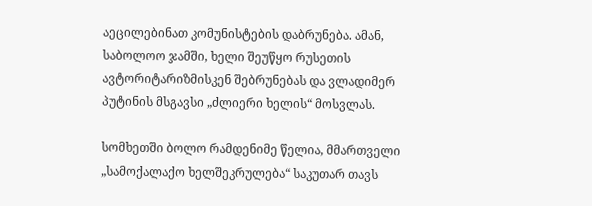აეცილებინათ კომუნისტების დაბრუნება. ამან, საბოლოო ჯამში, ხელი შეუწყო რუსეთის ავტორიტარიზმისკენ შებრუნებას და ვლადიმერ პუტინის მსგავსი „ძლიერი ხელის“ მოსვლას.

სომხეთში ბოლო რამდენიმე წელია, მმართველი „სამოქალაქო ხელშეკრულება“ საკუთარ თავს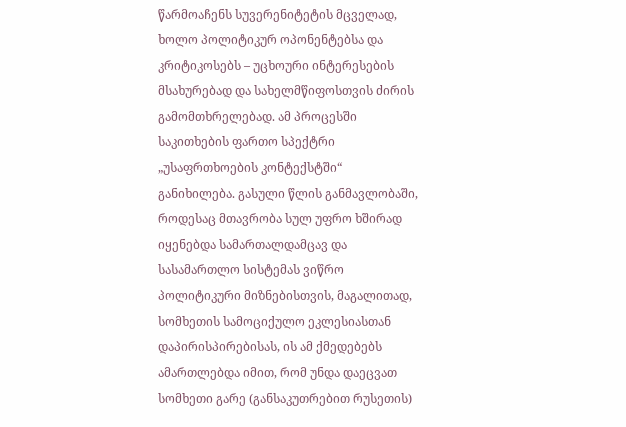წარმოაჩენს სუვერენიტეტის მცველად, ხოლო პოლიტიკურ ოპონენტებსა და კრიტიკოსებს – უცხოური ინტერესების მსახურებად და სახელმწიფოსთვის ძირის გამომთხრელებად. ამ პროცესში საკითხების ფართო სპექტრი „უსაფრთხოების კონტექსტში“ განიხილება. გასული წლის განმავლობაში, როდესაც მთავრობა სულ უფრო ხშირად იყენებდა სამართალდამცავ და სასამართლო სისტემას ვიწრო პოლიტიკური მიზნებისთვის, მაგალითად, სომხეთის სამოციქულო ეკლესიასთან დაპირისპირებისას, ის ამ ქმედებებს ამართლებდა იმით, რომ უნდა დაეცვათ სომხეთი გარე (განსაკუთრებით რუსეთის)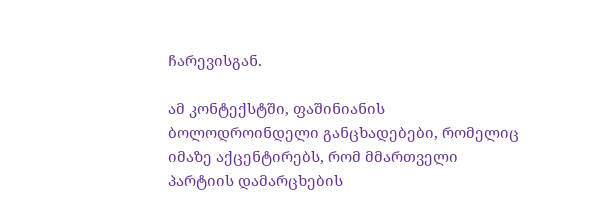ჩარევისგან.

ამ კონტექსტში, ფაშინიანის ბოლოდროინდელი განცხადებები, რომელიც იმაზე აქცენტირებს, რომ მმართველი პარტიის დამარცხების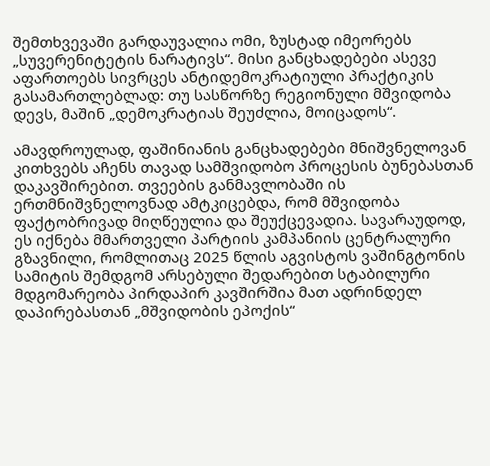შემთხვევაში გარდაუვალია ომი, ზუსტად იმეორებს „სუვერენიტეტის ნარატივს“. მისი განცხადებები ასევე აფართოებს სივრცეს ანტიდემოკრატიული პრაქტიკის გასამართლებლად: თუ სასწორზე რეგიონული მშვიდობა დევს, მაშინ „დემოკრატიას შეუძლია, მოიცადოს“.

ამავდროულად, ფაშინიანის განცხადებები მნიშვნელოვან კითხვებს აჩენს თავად სამშვიდობო პროცესის ბუნებასთან დაკავშირებით. თვეების განმავლობაში ის ერთმნიშვნელოვნად ამტკიცებდა, რომ მშვიდობა ფაქტობრივად მიღწეულია და შეუქცევადია. სავარაუდოდ, ეს იქნება მმართველი პარტიის კამპანიის ცენტრალური გზავნილი, რომლითაც 2025 წლის აგვისტოს ვაშინგტონის სამიტის შემდგომ არსებული შედარებით სტაბილური მდგომარეობა პირდაპირ კავშირშია მათ ადრინდელ დაპირებასთან „მშვიდობის ეპოქის“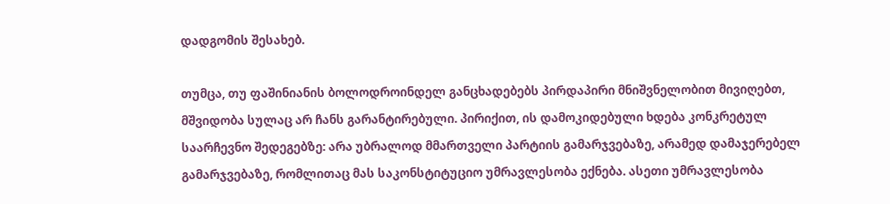დადგომის შესახებ.

თუმცა, თუ ფაშინიანის ბოლოდროინდელ განცხადებებს პირდაპირი მნიშვნელობით მივიღებთ, მშვიდობა სულაც არ ჩანს გარანტირებული. პირიქით, ის დამოკიდებული ხდება კონკრეტულ საარჩევნო შედეგებზე: არა უბრალოდ მმართველი პარტიის გამარჯვებაზე, არამედ დამაჯერებელ გამარჯვებაზე, რომლითაც მას საკონსტიტუციო უმრავლესობა ექნება. ასეთი უმრავლესობა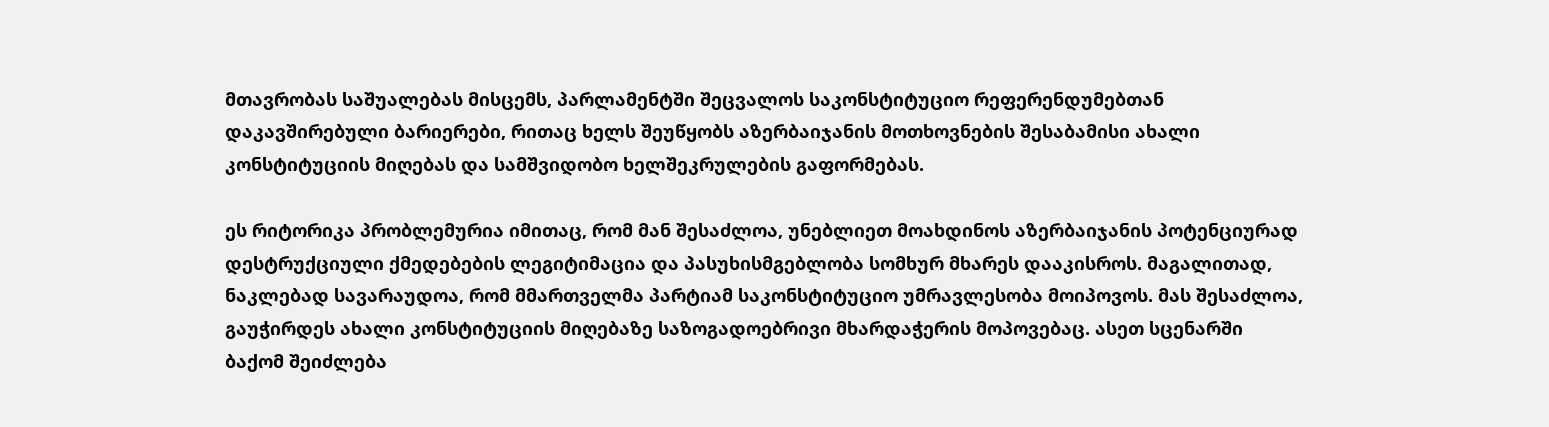მთავრობას საშუალებას მისცემს, პარლამენტში შეცვალოს საკონსტიტუციო რეფერენდუმებთან დაკავშირებული ბარიერები, რითაც ხელს შეუწყობს აზერბაიჯანის მოთხოვნების შესაბამისი ახალი კონსტიტუციის მიღებას და სამშვიდობო ხელშეკრულების გაფორმებას.

ეს რიტორიკა პრობლემურია იმითაც, რომ მან შესაძლოა, უნებლიეთ მოახდინოს აზერბაიჯანის პოტენციურად დესტრუქციული ქმედებების ლეგიტიმაცია და პასუხისმგებლობა სომხურ მხარეს დააკისროს. მაგალითად, ნაკლებად სავარაუდოა, რომ მმართველმა პარტიამ საკონსტიტუციო უმრავლესობა მოიპოვოს. მას შესაძლოა, გაუჭირდეს ახალი კონსტიტუციის მიღებაზე საზოგადოებრივი მხარდაჭერის მოპოვებაც. ასეთ სცენარში ბაქომ შეიძლება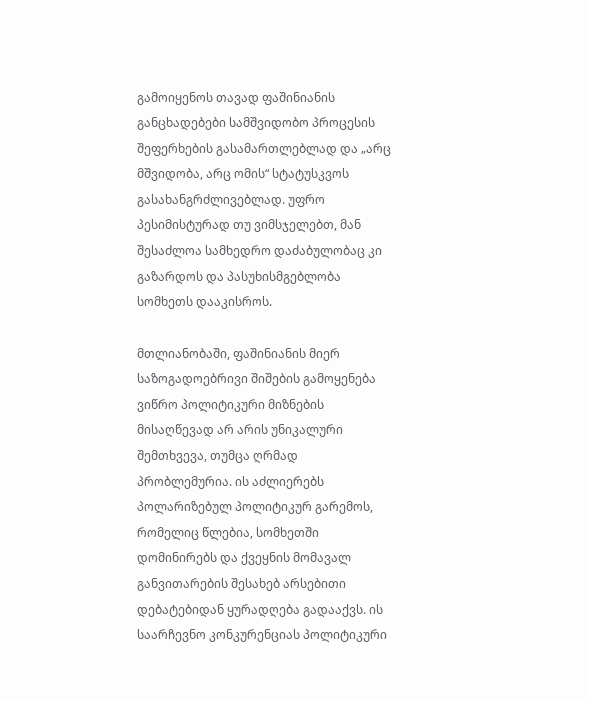გამოიყენოს თავად ფაშინიანის განცხადებები სამშვიდობო პროცესის შეფერხების გასამართლებლად და „არც მშვიდობა, არც ომის“ სტატუსკვოს გასახანგრძლივებლად. უფრო პესიმისტურად თუ ვიმსჯელებთ, მან შესაძლოა სამხედრო დაძაბულობაც კი გაზარდოს და პასუხისმგებლობა სომხეთს დააკისროს.

მთლიანობაში, ფაშინიანის მიერ საზოგადოებრივი შიშების გამოყენება ვიწრო პოლიტიკური მიზნების მისაღწევად არ არის უნიკალური შემთხვევა, თუმცა ღრმად პრობლემურია. ის აძლიერებს პოლარიზებულ პოლიტიკურ გარემოს, რომელიც წლებია, სომხეთში დომინირებს და ქვეყნის მომავალ განვითარების შესახებ არსებითი დებატებიდან ყურადღება გადააქვს. ის საარჩევნო კონკურენციას პოლიტიკური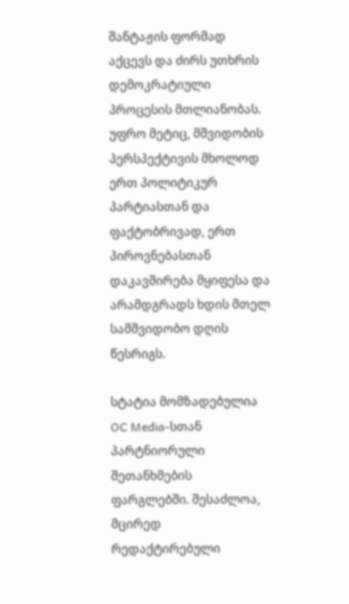შანტაჟის ფორმად აქცევს და ძირს უთხრის დემოკრატიული პროცესის მთლიანობას. უფრო მეტიც, მშვიდობის პერსპექტივის მხოლოდ ერთ პოლიტიკურ პარტიასთან და ფაქტობრივად, ერთ პიროვნებასთან დაკავშირება მყიფესა და არამდგრადს ხდის მთელ სამშვიდობო დღის წესრიგს.

სტატია მომზადებულია OC Media-სთან პარტნიორული შეთანხმების ფარგლებში. შესაძლოა, მცირედ რედაქტირებული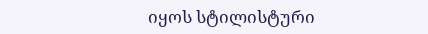იყოს სტილისტური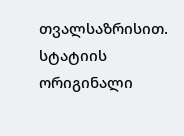თვალსაზრისით. სტატიის ორიგინალი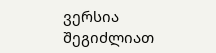ვერსია შეგიძლიათ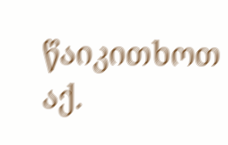წაიკითხოთ აქ.